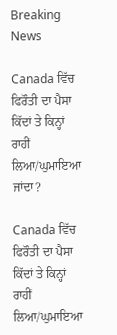Breaking News

Canada ਵਿੱਚ ਫਿਰੌਤੀ ਦਾ ਪੈਸਾ ਕਿੱਦਾਂ ਤੇ ਕਿਨ੍ਹਾਂ ਰਾਹੀਂ ਲਿਆ/ਘੁਮਾਇਆ ਜਾਂਦਾ?

Canada ਵਿੱਚ ਫਿਰੌਤੀ ਦਾ ਪੈਸਾ ਕਿੱਦਾਂ ਤੇ ਕਿਨ੍ਹਾਂ ਰਾਹੀਂ ਲਿਆ/ਘੁਮਾਇਆ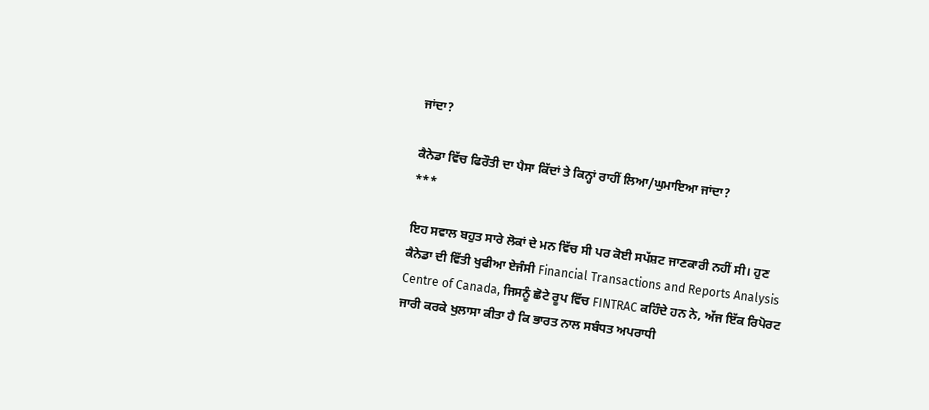ਜਾਂਦਾ?

ਕੈਨੇਡਾ ਵਿੱਚ ਫਿਰੌਤੀ ਦਾ ਪੈਸਾ ਕਿੱਦਾਂ ਤੇ ਕਿਨ੍ਹਾਂ ਰਾਹੀਂ ਲਿਆ/ਘੁਮਾਇਆ ਜਾਂਦਾ?
***

ਇਹ ਸਵਾਲ ਬਹੁਤ ਸਾਰੇ ਲੋਕਾਂ ਦੇ ਮਨ ਵਿੱਚ ਸੀ ਪਰ ਕੋਈ ਸਪੱਸ਼ਟ ਜਾਣਕਾਰੀ ਨਹੀਂ ਸੀ। ਹੁਣ ਕੈਨੇਡਾ ਦੀ ਵਿੱਤੀ ਖੁਫੀਆ ਏਜੰਸੀ Financial Transactions and Reports Analysis Centre of Canada, ਜਿਸਨੂੰ ਛੋਟੇ ਰੂਪ ਵਿੱਚ FINTRAC ਕਹਿੰਦੇ ਹਨ ਨੇ, ਅੱਜ ਇੱਕ ਰਿਪੋਰਟ ਜਾਰੀ ਕਰਕੇ ਖੁਲਾਸਾ ਕੀਤਾ ਹੈ ਕਿ ਭਾਰਤ ਨਾਲ ਸਬੰਧਤ ਅਪਰਾਧੀ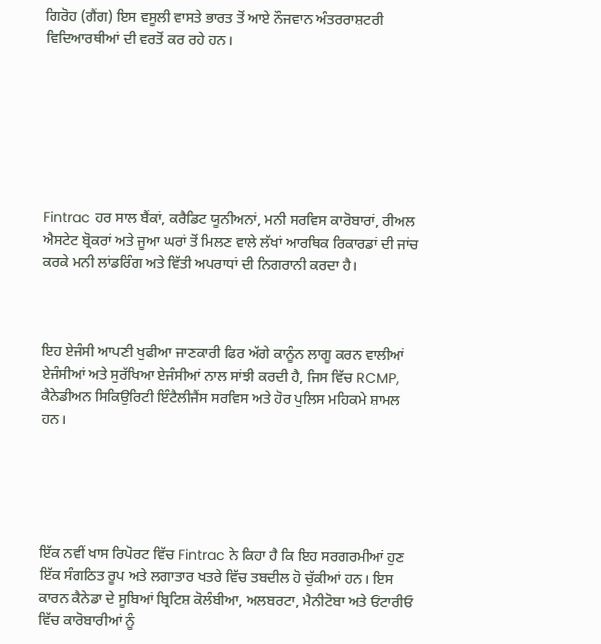ਗਿਰੋਹ (ਗੈਂਗ) ਇਸ ਵਸੂਲੀ ਵਾਸਤੇ ਭਾਰਤ ਤੋਂ ਆਏ ਨੌਜਵਾਨ ਅੰਤਰਰਾਸ਼ਟਰੀ ਵਿਦਿਆਰਥੀਆਂ ਦੀ ਵਰਤੋਂ ਕਰ ਰਹੇ ਹਨ।







Fintrac ਹਰ ਸਾਲ ਬੈਂਕਾਂ, ਕਰੈਡਿਟ ਯੂਨੀਅਨਾਂ, ਮਨੀ ਸਰਵਿਸ ਕਾਰੋਬਾਰਾਂ, ਰੀਅਲ ਐਸਟੇਟ ਬ੍ਰੋਕਰਾਂ ਅਤੇ ਜੂਆ ਘਰਾਂ ਤੋਂ ਮਿਲਣ ਵਾਲੇ ਲੱਖਾਂ ਆਰਥਿਕ ਰਿਕਾਰਡਾਂ ਦੀ ਜਾਂਚ ਕਰਕੇ ਮਨੀ ਲਾਂਡਰਿੰਗ ਅਤੇ ਵਿੱਤੀ ਅਪਰਾਧਾਂ ਦੀ ਨਿਗਰਾਨੀ ਕਰਦਾ ਹੈ।



ਇਹ ਏਜੰਸੀ ਆਪਣੀ ਖੁਫੀਆ ਜਾਣਕਾਰੀ ਫਿਰ ਅੱਗੇ ਕਾਨੂੰਨ ਲਾਗੂ ਕਰਨ ਵਾਲੀਆਂ ਏਜੰਸੀਆਂ ਅਤੇ ਸੁਰੱਖਿਆ ਏਜੰਸੀਆਂ ਨਾਲ ਸਾਂਝੀ ਕਰਦੀ ਹੈ, ਜਿਸ ਵਿੱਚ RCMP, ਕੈਨੇਡੀਅਨ ਸਿਕਿਉਰਿਟੀ ਇੰਟੈਲੀਜੈਂਸ ਸਰਵਿਸ ਅਤੇ ਹੋਰ ਪੁਲਿਸ ਮਹਿਕਮੇ ਸ਼ਾਮਲ ਹਨ।





ਇੱਕ ਨਵੀਂ ਖਾਸ ਰਿਪੋਰਟ ਵਿੱਚ Fintrac ਨੇ ਕਿਹਾ ਹੈ ਕਿ ਇਹ ਸਰਗਰਮੀਆਂ ਹੁਣ ਇੱਕ ਸੰਗਠਿਤ ਰੂਪ ਅਤੇ ਲਗਾਤਾਰ ਖਤਰੇ ਵਿੱਚ ਤਬਦੀਲ ਹੋ ਚੁੱਕੀਆਂ ਹਨ। ਇਸ ਕਾਰਨ ਕੈਨੇਡਾ ਦੇ ਸੂਬਿਆਂ ਬ੍ਰਿਟਿਸ਼ ਕੋਲੰਬੀਆ, ਅਲਬਰਟਾ, ਮੈਨੀਟੋਬਾ ਅਤੇ ਓਂਟਾਰੀਓ ਵਿੱਚ ਕਾਰੋਬਾਰੀਆਂ ਨੂੰ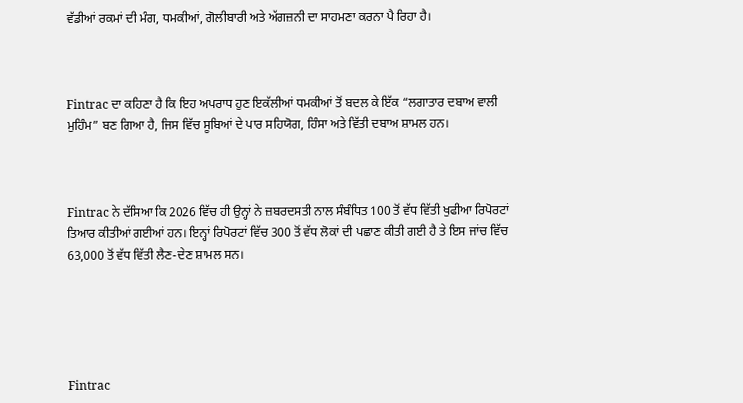ਵੱਡੀਆਂ ਰਕਮਾਂ ਦੀ ਮੰਗ, ਧਮਕੀਆਂ, ਗੋਲੀਬਾਰੀ ਅਤੇ ਅੱਗਜ਼ਨੀ ਦਾ ਸਾਹਮਣਾ ਕਰਨਾ ਪੈ ਰਿਹਾ ਹੈ।



Fintrac ਦਾ ਕਹਿਣਾ ਹੈ ਕਿ ਇਹ ਅਪਰਾਧ ਹੁਣ ਇਕੱਲੀਆਂ ਧਮਕੀਆਂ ਤੋਂ ਬਦਲ ਕੇ ਇੱਕ “ਲਗਾਤਾਰ ਦਬਾਅ ਵਾਲੀ ਮੁਹਿੰਮ” ਬਣ ਗਿਆ ਹੈ, ਜਿਸ ਵਿੱਚ ਸੂਬਿਆਂ ਦੇ ਪਾਰ ਸਹਿਯੋਗ, ਹਿੰਸਾ ਅਤੇ ਵਿੱਤੀ ਦਬਾਅ ਸ਼ਾਮਲ ਹਨ।



Fintrac ਨੇ ਦੱਸਿਆ ਕਿ 2026 ਵਿੱਚ ਹੀ ਉਨ੍ਹਾਂ ਨੇ ਜ਼ਬਰਦਸਤੀ ਨਾਲ ਸੰਬੰਧਿਤ 100 ਤੋਂ ਵੱਧ ਵਿੱਤੀ ਖੁਫੀਆ ਰਿਪੋਰਟਾਂ ਤਿਆਰ ਕੀਤੀਆਂ ਗਈਆਂ ਹਨ। ਇਨ੍ਹਾਂ ਰਿਪੋਰਟਾਂ ਵਿੱਚ 300 ਤੋਂ ਵੱਧ ਲੋਕਾਂ ਦੀ ਪਛਾਣ ਕੀਤੀ ਗਈ ਹੈ ਤੇ ਇਸ ਜਾਂਚ ਵਿੱਚ 63,000 ਤੋਂ ਵੱਧ ਵਿੱਤੀ ਲੈਣ-ਦੇਣ ਸ਼ਾਮਲ ਸਨ।





Fintrac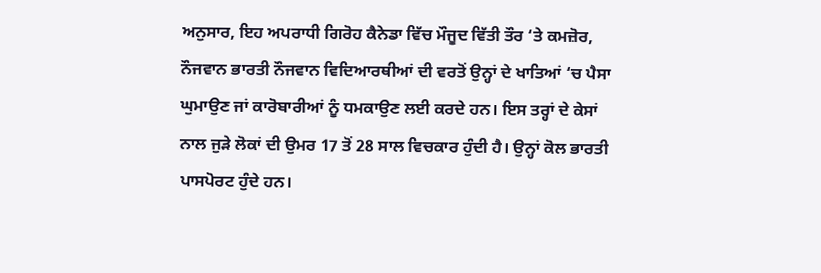ਅਨੁਸਾਰ, ਇਹ ਅਪਰਾਧੀ ਗਿਰੋਹ ਕੈਨੇਡਾ ਵਿੱਚ ਮੌਜੂਦ ਵਿੱਤੀ ਤੌਰ ‘ਤੇ ਕਮਜ਼ੋਰ, ਨੌਜਵਾਨ ਭਾਰਤੀ ਨੌਜਵਾਨ ਵਿਦਿਆਰਥੀਆਂ ਦੀ ਵਰਤੋਂ ਉਨ੍ਹਾਂ ਦੇ ਖਾਤਿਆਂ ‘ਚ ਪੈਸਾ ਘੁਮਾਉਣ ਜਾਂ ਕਾਰੋਬਾਰੀਆਂ ਨੂੰ ਧਮਕਾਉਣ ਲਈ ਕਰਦੇ ਹਨ। ਇਸ ਤਰ੍ਹਾਂ ਦੇ ਕੇਸਾਂ ਨਾਲ ਜੁੜੇ ਲੋਕਾਂ ਦੀ ਉਮਰ 17 ਤੋਂ 28 ਸਾਲ ਵਿਚਕਾਰ ਹੁੰਦੀ ਹੈ। ਉਨ੍ਹਾਂ ਕੋਲ ਭਾਰਤੀ ਪਾਸਪੋਰਟ ਹੁੰਦੇ ਹਨ।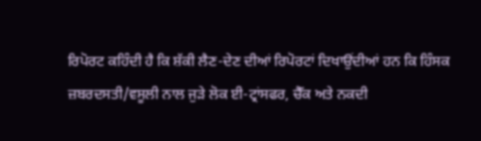ਰਿਪੋਰਟ ਕਹਿੰਦੀ ਹੈ ਕਿ ਸ਼ੱਕੀ ਲੈਣ-ਦੇਣ ਦੀਆਂ ਰਿਪੋਰਟਾਂ ਦਿਖਾਉਂਦੀਆਂ ਹਨ ਕਿ ਹਿੰਸਕ ਜ਼ਬਰਦਸਤੀ/ਵਸੂਲੀ ਨਾਲ ਜੁੜੇ ਲੋਕ ਈ-ਟ੍ਰਾਂਸਫਰ, ਚੈੱਕ ਅਤੇ ਨਕਦੀ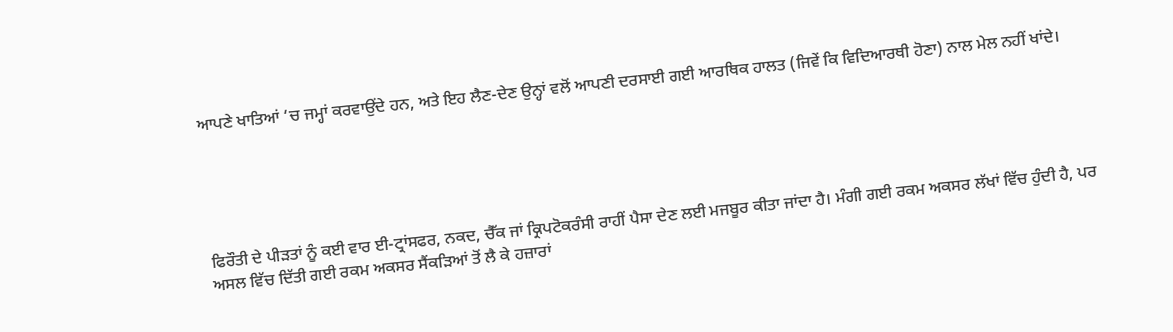ਆਪਣੇ ਖਾਤਿਆਂ ‘ਚ ਜਮ੍ਹਾਂ ਕਰਵਾਉਂਦੇ ਹਨ, ਅਤੇ ਇਹ ਲੈਣ-ਦੇਣ ਉਨ੍ਹਾਂ ਵਲੋਂ ਆਪਣੀ ਦਰਸਾਈ ਗਈ ਆਰਥਿਕ ਹਾਲਤ (ਜਿਵੇਂ ਕਿ ਵਿਦਿਆਰਥੀ ਹੋਣਾ) ਨਾਲ ਮੇਲ ਨਹੀਂ ਖਾਂਦੇ।





ਫਿਰੌਤੀ ਦੇ ਪੀੜਤਾਂ ਨੂੰ ਕਈ ਵਾਰ ਈ-ਟ੍ਰਾਂਸਫਰ, ਨਕਦ, ਚੈੱਕ ਜਾਂ ਕ੍ਰਿਪਟੋਕਰੰਸੀ ਰਾਹੀਂ ਪੈਸਾ ਦੇਣ ਲਈ ਮਜਬੂਰ ਕੀਤਾ ਜਾਂਦਾ ਹੈ। ਮੰਗੀ ਗਈ ਰਕਮ ਅਕਸਰ ਲੱਖਾਂ ਵਿੱਚ ਹੁੰਦੀ ਹੈ, ਪਰ ਅਸਲ ਵਿੱਚ ਦਿੱਤੀ ਗਈ ਰਕਮ ਅਕਸਰ ਸੈਂਕੜਿਆਂ ਤੋਂ ਲੈ ਕੇ ਹਜ਼ਾਰਾਂ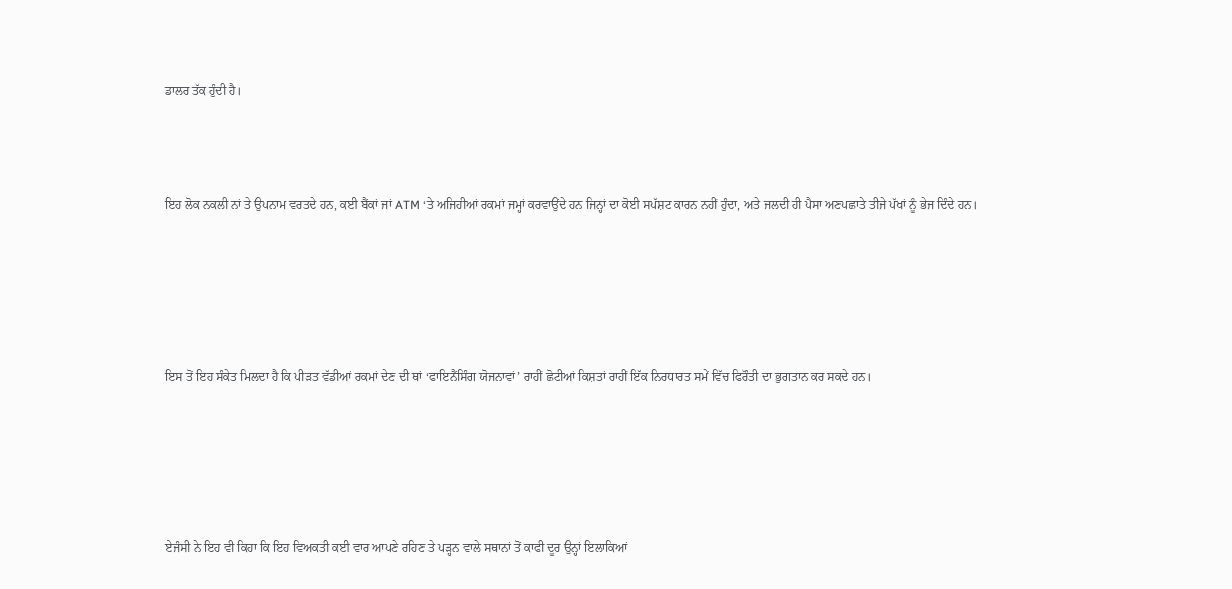ਡਾਲਰ ਤੱਕ ਹੁੰਦੀ ਹੈ।



ਇਹ ਲੋਕ ਨਕਲੀ ਨਾਂ ਤੇ ਉਪਨਾਮ ਵਰਤਦੇ ਹਨ, ਕਈ ਬੈਂਕਾਂ ਜਾਂ ATM ‘ਤੇ ਅਜਿਹੀਆਂ ਰਕਮਾਂ ਜਮ੍ਹਾਂ ਕਰਵਾਉਂਦੇ ਹਨ ਜਿਨ੍ਹਾਂ ਦਾ ਕੋਈ ਸਪੱਸ਼ਟ ਕਾਰਨ ਨਹੀਂ ਹੁੰਦਾ, ਅਤੇ ਜਲਦੀ ਹੀ ਪੈਸਾ ਅਣਪਛਾਤੇ ਤੀਜੇ ਪੱਖਾਂ ਨੂੰ ਭੇਜ ਦਿੰਦੇ ਹਨ।





ਇਸ ਤੋਂ ਇਹ ਸੰਕੇਤ ਮਿਲਦਾ ਹੈ ਕਿ ਪੀੜਤ ਵੱਡੀਆਂ ਰਕਮਾਂ ਦੇਣ ਦੀ ਥਾਂ ‘ਫਾਇਨੈਂਸਿੰਗ ਯੋਜਨਾਵਾਂ’ ਰਾਹੀਂ ਛੋਟੀਆਂ ਕਿਸ਼ਤਾਂ ਰਾਹੀਂ ਇੱਕ ਨਿਰਧਾਰਤ ਸਮੇਂ ਵਿੱਚ ਫਿਰੌਤੀ ਦਾ ਭੁਗਤਾਨ ਕਰ ਸਕਦੇ ਹਨ।





ਏਜੰਸੀ ਨੇ ਇਹ ਵੀ ਕਿਹਾ ਕਿ ਇਹ ਵਿਅਕਤੀ ਕਈ ਵਾਰ ਆਪਣੇ ਰਹਿਣ ਤੇ ਪੜ੍ਹਨ ਵਾਲੇ ਸਥਾਨਾਂ ਤੋਂ ਕਾਫੀ ਦੂਰ ਉਨ੍ਹਾਂ ਇਲਾਕਿਆਂ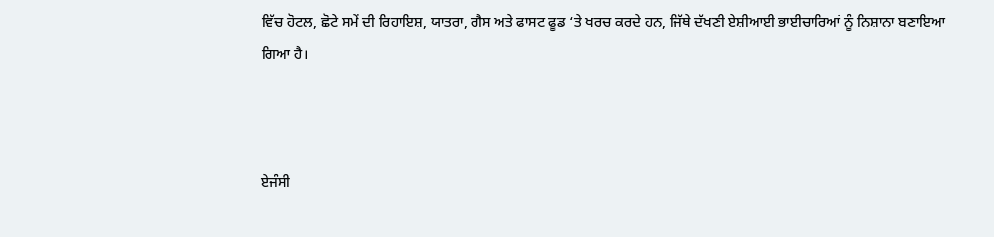ਵਿੱਚ ਹੋਟਲ, ਛੋਟੇ ਸਮੇਂ ਦੀ ਰਿਹਾਇਸ਼, ਯਾਤਰਾ, ਗੈਸ ਅਤੇ ਫਾਸਟ ਫੂਡ ‘ਤੇ ਖਰਚ ਕਰਦੇ ਹਨ, ਜਿੱਥੇ ਦੱਖਣੀ ਏਸ਼ੀਆਈ ਭਾਈਚਾਰਿਆਂ ਨੂੰ ਨਿਸ਼ਾਨਾ ਬਣਾਇਆ ਗਿਆ ਹੈ।



ਏਜੰਸੀ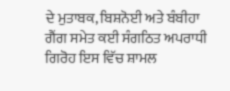ਦੇ ਮੁਤਾਬਕ, ਬਿਸ਼ਨੋਈ ਅਤੇ ਬੰਬੀਹਾ ਗੈਂਗ ਸਮੇਤ ਕਈ ਸੰਗਠਿਤ ਅਪਰਾਧੀ ਗਿਰੋਹ ਇਸ ਵਿੱਚ ਸ਼ਾਮਲ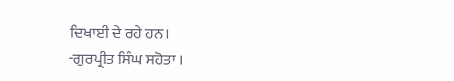ਦਿਖਾਈ ਦੇ ਰਹੇ ਹਨ।
-ਗੁਰਪ੍ਰੀਤ ਸਿੰਘ ਸਹੋਤਾ ।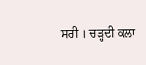ਸਰੀ । ਚੜ੍ਹਦੀ ਕਲਾ